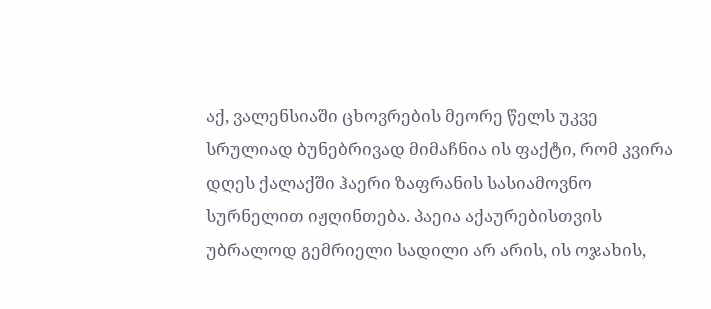აქ, ვალენსიაში ცხოვრების მეორე წელს უკვე სრულიად ბუნებრივად მიმაჩნია ის ფაქტი, რომ კვირა დღეს ქალაქში ჰაერი ზაფრანის სასიამოვნო სურნელით იჟღინთება. პაეია აქაურებისთვის უბრალოდ გემრიელი სადილი არ არის, ის ოჯახის,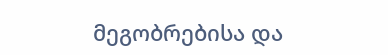მეგობრებისა და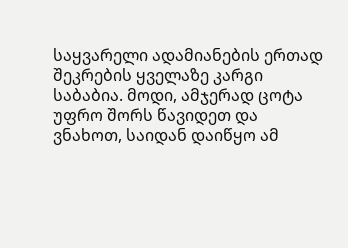საყვარელი ადამიანების ერთად შეკრების ყველაზე კარგი საბაბია. მოდი, ამჯერად ცოტა უფრო შორს წავიდეთ და ვნახოთ, საიდან დაიწყო ამ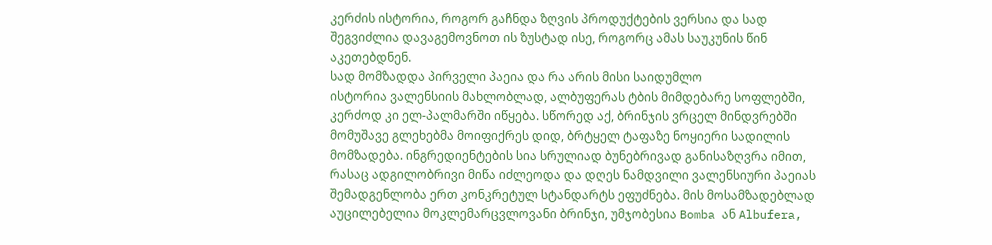კერძის ისტორია, როგორ გაჩნდა ზღვის პროდუქტების ვერსია და სად შეგვიძლია დავაგემოვნოთ ის ზუსტად ისე, როგორც ამას საუკუნის წინ აკეთებდნენ.
სად მომზადდა პირველი პაეია და რა არის მისი საიდუმლო
ისტორია ვალენსიის მახლობლად, ალბუფერას ტბის მიმდებარე სოფლებში, კერძოდ კი ელ-პალმარში იწყება. სწორედ აქ, ბრინჯის ვრცელ მინდვრებში მომუშავე გლეხებმა მოიფიქრეს დიდ, ბრტყელ ტაფაზე ნოყიერი სადილის მომზადება. ინგრედიენტების სია სრულიად ბუნებრივად განისაზღვრა იმით, რასაც ადგილობრივი მიწა იძლეოდა და დღეს ნამდვილი ვალენსიური პაეიას შემადგენლობა ერთ კონკრეტულ სტანდარტს ეფუძნება. მის მოსამზადებლად აუცილებელია მოკლემარცვლოვანი ბრინჯი, უმჯობესია Bomba ან Albufera,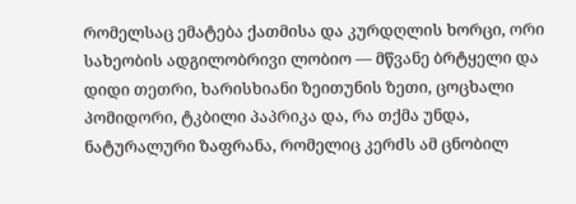რომელსაც ემატება ქათმისა და კურდღლის ხორცი, ორი სახეობის ადგილობრივი ლობიო — მწვანე ბრტყელი და დიდი თეთრი, ხარისხიანი ზეითუნის ზეთი, ცოცხალი პომიდორი, ტკბილი პაპრიკა და, რა თქმა უნდა, ნატურალური ზაფრანა, რომელიც კერძს ამ ცნობილ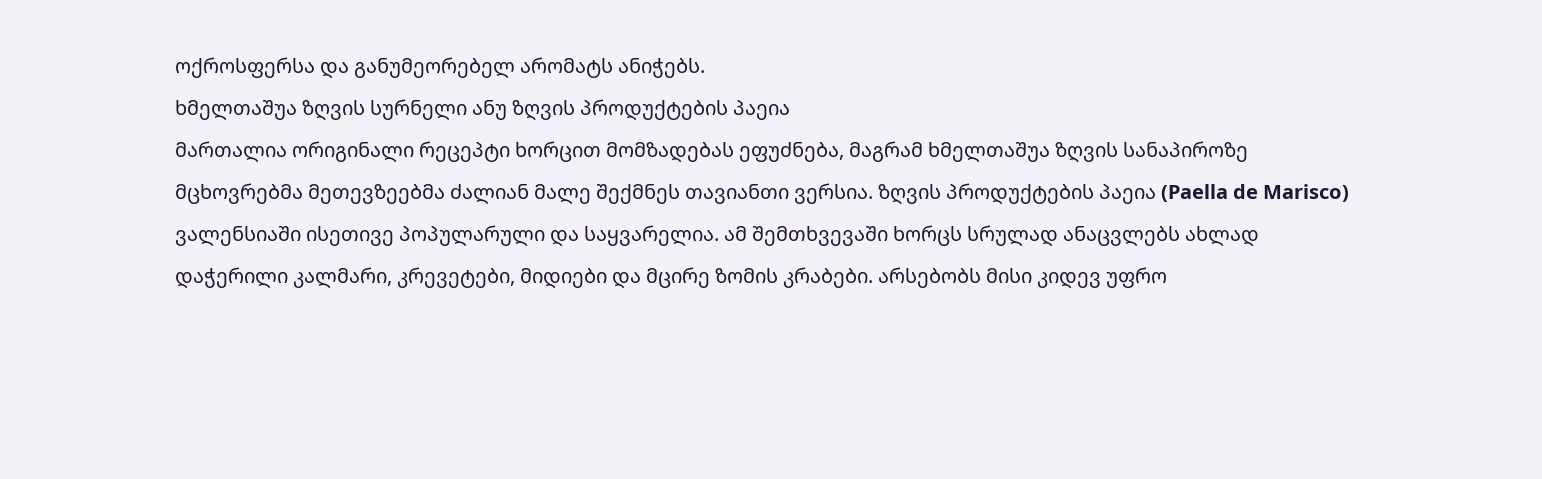ოქროსფერსა და განუმეორებელ არომატს ანიჭებს.
ხმელთაშუა ზღვის სურნელი ანუ ზღვის პროდუქტების პაეია
მართალია ორიგინალი რეცეპტი ხორცით მომზადებას ეფუძნება, მაგრამ ხმელთაშუა ზღვის სანაპიროზე მცხოვრებმა მეთევზეებმა ძალიან მალე შექმნეს თავიანთი ვერსია. ზღვის პროდუქტების პაეია (Paella de Marisco) ვალენსიაში ისეთივე პოპულარული და საყვარელია. ამ შემთხვევაში ხორცს სრულად ანაცვლებს ახლად დაჭერილი კალმარი, კრევეტები, მიდიები და მცირე ზომის კრაბები. არსებობს მისი კიდევ უფრო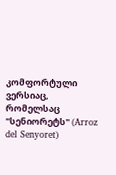კომფორტული ვერსიაც, რომელსაც "სენიორეტს" (Arroz del Senyoret)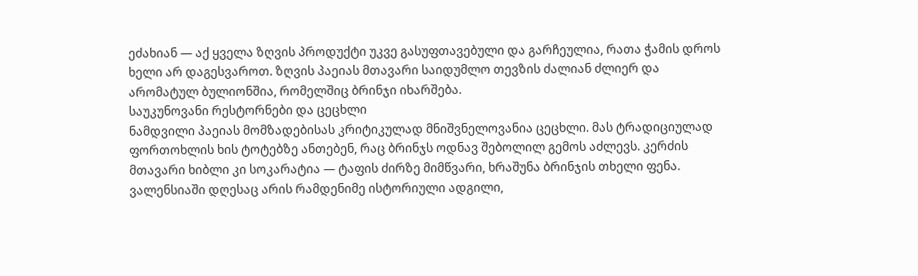ეძახიან — აქ ყველა ზღვის პროდუქტი უკვე გასუფთავებული და გარჩეულია, რათა ჭამის დროს ხელი არ დაგესვაროთ. ზღვის პაეიას მთავარი საიდუმლო თევზის ძალიან ძლიერ და არომატულ ბულიონშია, რომელშიც ბრინჯი იხარშება.
საუკუნოვანი რესტორნები და ცეცხლი
ნამდვილი პაეიას მომზადებისას კრიტიკულად მნიშვნელოვანია ცეცხლი. მას ტრადიციულად ფორთოხლის ხის ტოტებზე ანთებენ, რაც ბრინჯს ოდნავ შებოლილ გემოს აძლევს. კერძის მთავარი ხიბლი კი სოკარატია — ტაფის ძირზე მიმწვარი, ხრაშუნა ბრინჯის თხელი ფენა. ვალენსიაში დღესაც არის რამდენიმე ისტორიული ადგილი,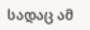სადაც ამ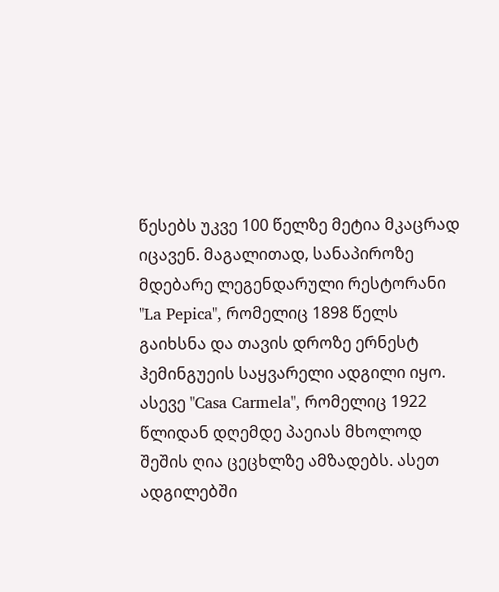წესებს უკვე 100 წელზე მეტია მკაცრად იცავენ. მაგალითად, სანაპიროზე მდებარე ლეგენდარული რესტორანი "La Pepica", რომელიც 1898 წელს გაიხსნა და თავის დროზე ერნესტ ჰემინგუეის საყვარელი ადგილი იყო. ასევე "Casa Carmela", რომელიც 1922 წლიდან დღემდე პაეიას მხოლოდ შეშის ღია ცეცხლზე ამზადებს. ასეთ ადგილებში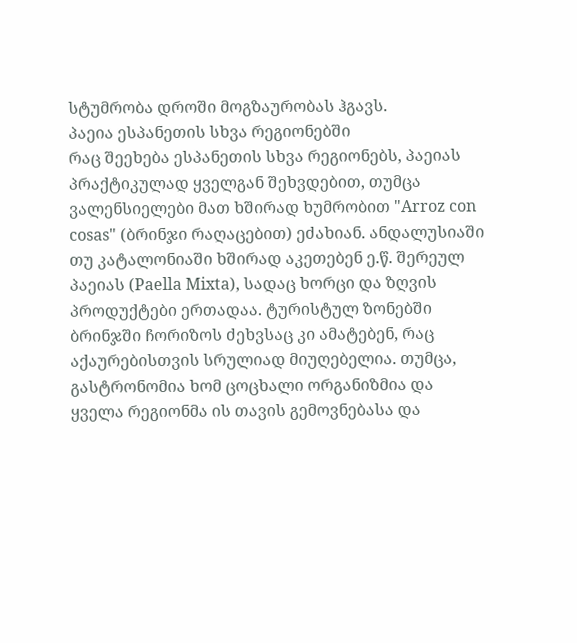სტუმრობა დროში მოგზაურობას ჰგავს.
პაეია ესპანეთის სხვა რეგიონებში
რაც შეეხება ესპანეთის სხვა რეგიონებს, პაეიას პრაქტიკულად ყველგან შეხვდებით, თუმცა ვალენსიელები მათ ხშირად ხუმრობით "Arroz con cosas" (ბრინჯი რაღაცებით) ეძახიან. ანდალუსიაში თუ კატალონიაში ხშირად აკეთებენ ე.წ. შერეულ პაეიას (Paella Mixta), სადაც ხორცი და ზღვის პროდუქტები ერთადაა. ტურისტულ ზონებში ბრინჯში ჩორიზოს ძეხვსაც კი ამატებენ, რაც აქაურებისთვის სრულიად მიუღებელია. თუმცა, გასტრონომია ხომ ცოცხალი ორგანიზმია და ყველა რეგიონმა ის თავის გემოვნებასა და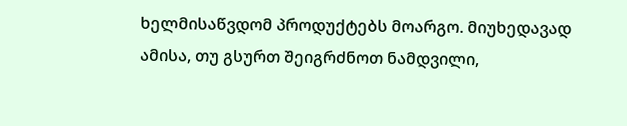ხელმისაწვდომ პროდუქტებს მოარგო. მიუხედავად ამისა, თუ გსურთ შეიგრძნოთ ნამდვილი,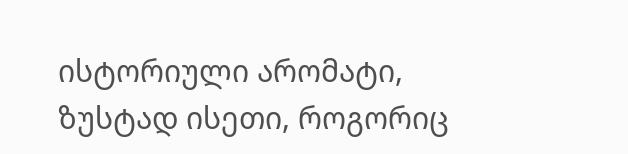ისტორიული არომატი, ზუსტად ისეთი, როგორიც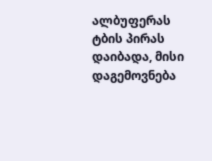ალბუფერას ტბის პირას დაიბადა, მისი დაგემოვნება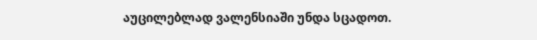აუცილებლად ვალენსიაში უნდა სცადოთ.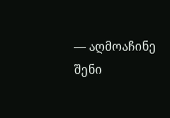— აღმოაჩინე შენი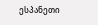ესპანეთი